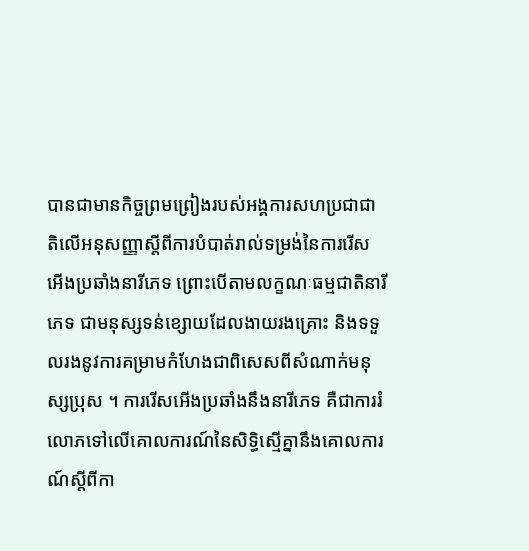បានជាមានកិច្ចព្រមព្រៀងរបស់អង្គការសហប្រជាជាតិលើអនុសញ្ញាស្តីពីការបំបាត់រាល់ទម្រង់នៃការរើសអើងប្រឆាំងនារីភេទ ព្រោះបើតាមលក្ខណៈធម្មជាតិនារីភេទ ជាមនុស្សទន់ខ្សោយដែលងាយរងគ្រោះ និងទទួលរងនូវការគម្រាមកំហែងជាពិសេសពីសំណាក់មនុស្សប្រុស ។ ការរើសអើងប្រឆាំងនឹងនារីភេទ គឺជាការរំលោភទៅលើគោលការណ៍នៃសិទ្ធិស្មើគ្នានឹងគោលការណ៍ស្តីពីកា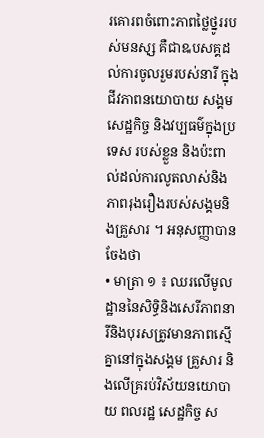រគោរពចំពោះភាពថ្លៃថ្នូររបស់មនសុ្ស គឺជាឩបសគ្គដល់ការចូលរួមរបស់នារី ក្នុងជីវភាពនយោបាយ សង្គមសេដ្ឋកិច្ច និងវប្បធម៌ក្នុងប្រទេស របស់ខ្លួន និងប៉ះពាល់ដល់ការលូតលាស់និងភាពរុងរឿងរបស់សង្គមនិងគ្រួសារ ។ អនុសញ្ញាបានចែងថា
• មាត្រា ១ ៖ ឈរលើមូលដ្ឋាននៃសិទ្ធិនិងសេរីភាពនារីនិងបុរសត្រូវមានភាពស្មើគ្នានៅក្នុងសង្គម គ្រួសារ និងលើគ្ររប់វិស័យនយោបាយ ពលរដ្ឋ សេដ្ឋកិច្ច ស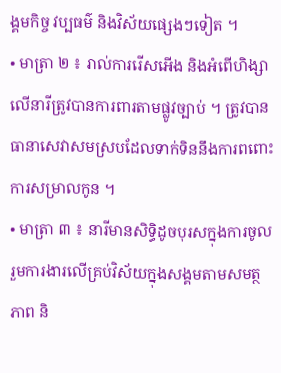ង្គមកិច្ច វប្បធម៌ និងវិស័យផ្សេងៗទៀត ។
• មាត្រា ២ ៖ រាល់ការរើសអើង និងអំពើហិង្សាលើនារីត្រូវបានការពារតាមផ្លូវច្បាប់ ។ ត្រូវបានធានាសេវាសមស្របដែលទាក់ទិននឹងការពពោះ ការសម្រាលកូន ។
• មាត្រា ៣ ៖ នារីមានសិទ្ធិដូចបុរសក្នុងការចូលរួមការងារលើគ្រប់វិស័យក្នុងសង្គមតាមសមត្ថភាព និ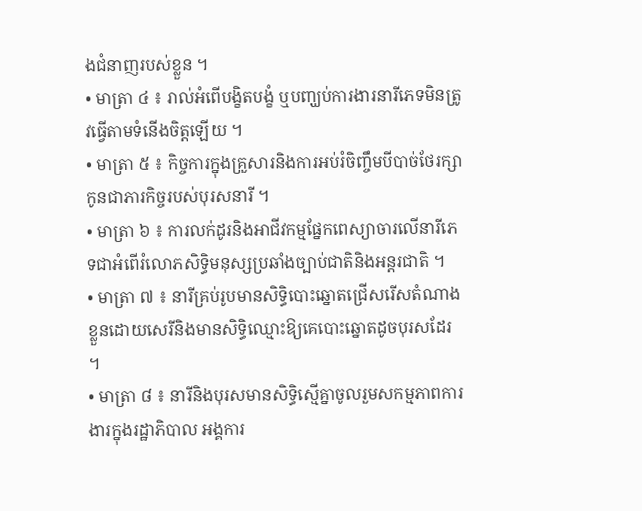ងជំនាញរបស់ខ្លួន ។
• មាត្រា ៤ ៖ រាល់អំពើបង្ខិតបង្ខំ ឬបញ្ឃប់ការងារនារីភេទមិនត្រូវធ្វើតាមទំនើងចិត្តឡើយ ។
• មាតា្រ ៥ ៖ កិច្ចការក្នុងគ្រួសារនិងការអប់រំចិញ្ចឹមបីបាច់ថែរក្សាកូនជាភារកិច្ចរបស់បុរសនារី ។
• មាត្រា ៦ ៖ ការលក់ដូរនិងអាជីវកម្មផ្នែកពេស្យាចារលើនារីភេទជាអំពើរំលោភសិទ្ធិមនុស្សប្រឆាំងច្បាប់ជាតិនិងអន្តរជាតិ ។
• មាត្រា ៧ ៖ នារីគ្រប់រូបមានសិទ្ធិបោះឆ្នោតជ្រើសរើសតំណាងខ្លួនដោយសេរីនិងមានសិទ្ធិឈ្មោះឱ្យគេបោះឆ្នោតដូចបុរសដែរ ។
• មាត្រា ៨ ៖ នារីនិងបុរសមានសិទ្ធិស្មើគ្នាចូលរួមសកម្មភាពការងារក្នុងរដ្ឋាភិបាល អង្គការ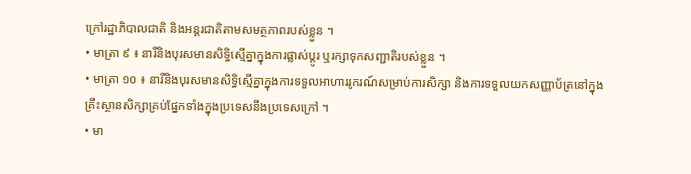ក្រៅរដ្ឋាភិបាលជាតិ និងអន្តរជាតិតាមសមត្ថភាពរបស់ខ្លួន ។
• មាត្រា ៩ ៖ នារីនិងបុរសមានសិទ្ធិស្មើគ្នាក្នុងការផ្លាស់ប្តូរ ឬរក្សាទុកសញ្ជាតិរបស់ខ្លួន ។
• មាត្រា ១០ ៖ នារីនិងបុរសមានសិទ្ធិស្មើគ្នាក្នុងការទទួលអាហាររូករណ៍សម្រាប់ការសិក្សា និងការទទួលយកសញ្ញាប័ត្រនៅក្នុងគ្រឹះស្ថានសិក្សាគ្រប់ផ្នែកទាំងក្នុងប្រទេសនឹងប្រទេសក្រៅ ។
• មា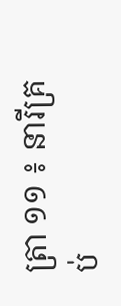ត្រា ១១ ៖ នារីគ្រប់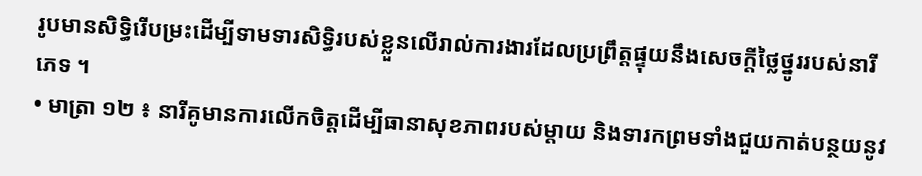រូបមានសិទ្ធិរើបម្រះដើម្បីទាមទារសិទ្ធិរបស់ខ្លួនលើរាល់ការងារដែលប្រព្រឹត្តផ្ទុយនឹងសេចក្តីថ្លៃថ្នូររបស់នារីភេទ ។
• មាត្រា ១២ ៖ នារីគូមានការលើកចិត្តដើម្បីធានាសុខភាពរបស់ម្តាយ និងទារកព្រមទាំងជួយកាត់បន្ថយនូវ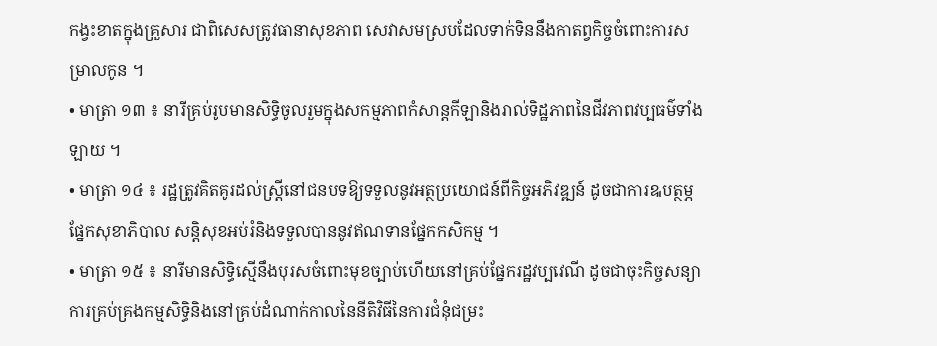កង្វះខាតក្នុងគ្រួសារ ជាពិសេសត្រូវធានាសុខភាព សេវាសមស្របដែលទាក់ទិននឹងកាតព្វកិច្ចចំពោះការសម្រាលកូន ។
• មាត្រា ១៣ ៖ នារីគ្រប់រូបមានសិទ្ធិចូលរួមក្នុងសកម្មភាពកំសាន្តកីឡានិងរាល់ទិដ្ឋភាពនៃជីវភាពវប្បធម៌ទាំងឡាយ ។
• មាត្រា ១៤ ៖ រដ្ឋត្រូវគិតគូរដល់ស្ត្រីនៅជនបទឱ្យទទួលនូវអត្ថប្រយោជន៍ពីកិច្ចអភិវឌ្ឍន៍ ដូចជាការឩបត្ថម្ភផ្នែកសុខាភិបាល សន្តិសុខអប់រំនិងទទួលបាននូវឥណទានផ្នែកកសិកម្ម ។
• មាត្រា ១៥ ៖ នារីមានសិទ្ធិស្មើនឹងបុរសចំពោះមុខច្បាប់ហើយនៅគ្រប់ផ្នែករដ្ឋវប្បវេណី ដូចជាចុះកិច្ចសន្យា ការគ្រប់គ្រងកម្មសិទ្ធិនិងនៅគ្រប់ដំណាក់កាលនៃនីតិវិធីនៃការជំនុំជម្រះ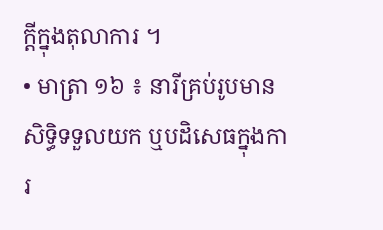ក្តីក្នុងតុលាការ ។
• មាត្រា ១៦ ៖ នារីគ្រប់រូបមានសិទ្ធិទទួលយក ឬបដិសេធក្នុងការ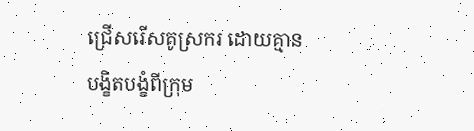ជ្រើសរើសគូស្រករ ដោយគ្មានបង្ខិតបង្ខំពីក្រុម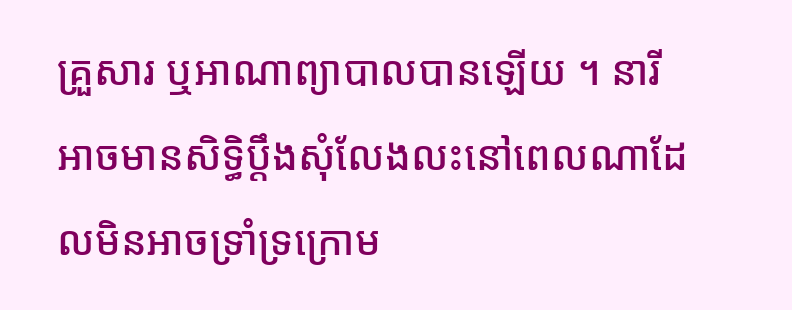គ្រួសារ ឬអាណាព្យាបាលបានឡើយ ។ នារីអាចមានសិទ្ធិប្តឹងសុំលែងលះនៅពេលណាដែលមិនអាចទ្រាំទ្រក្រោម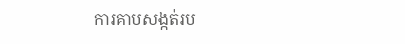ការគាបសង្កត់រប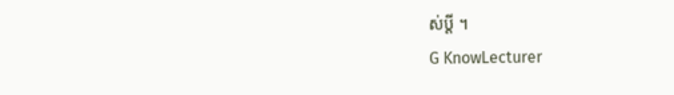ស់ប្តី ។
G KnowLecturer